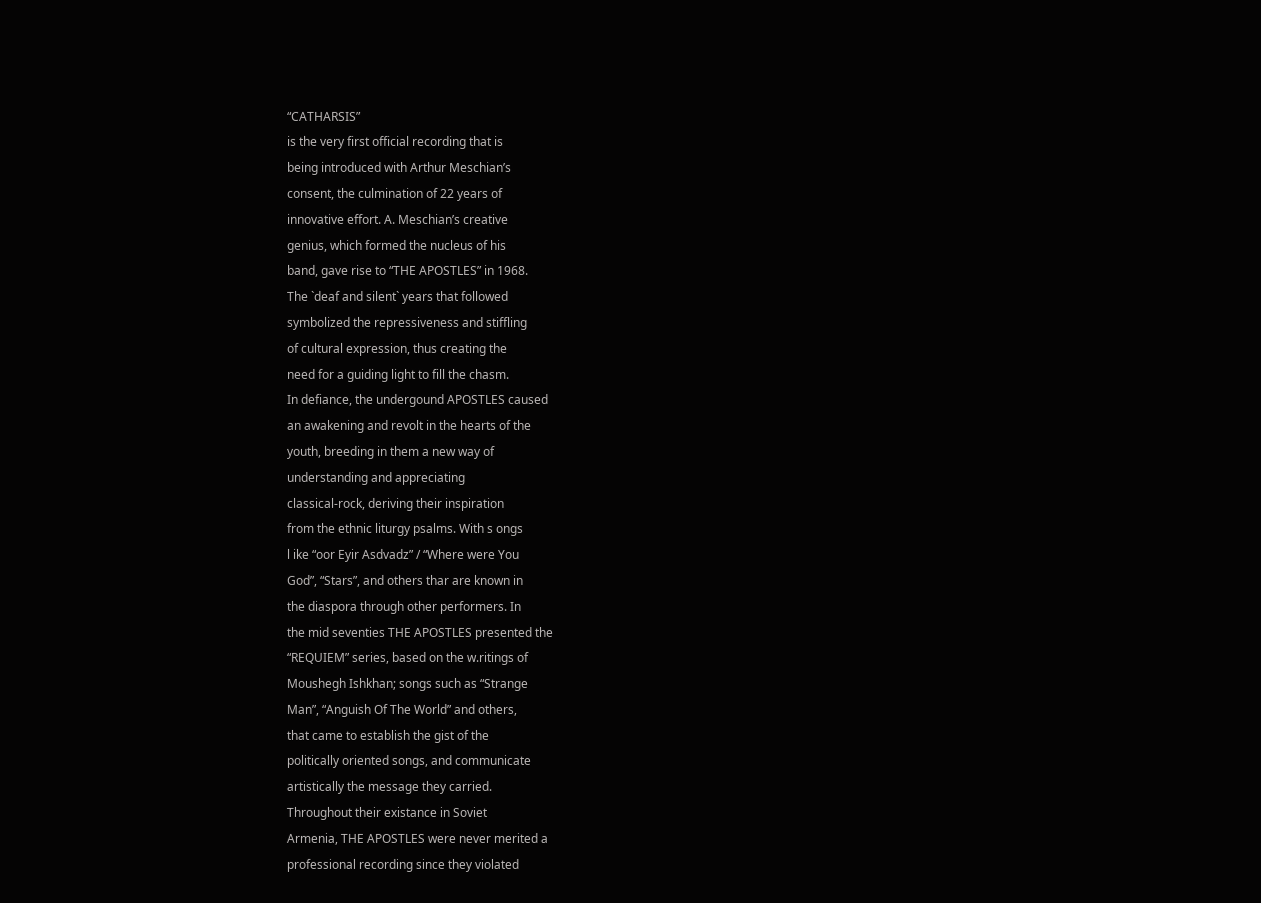“CATHARSIS”
is the very first official recording that is
being introduced with Arthur Meschian’s
consent, the culmination of 22 years of
innovative effort. A. Meschian’s creative
genius, which formed the nucleus of his
band, gave rise to “THE APOSTLES” in 1968.
The `deaf and silent` years that followed
symbolized the repressiveness and stiffling
of cultural expression, thus creating the
need for a guiding light to fill the chasm.
In defiance, the undergound APOSTLES caused
an awakening and revolt in the hearts of the
youth, breeding in them a new way of
understanding and appreciating
classical-rock, deriving their inspiration
from the ethnic liturgy psalms. With s ongs
l ike “oor Eyir Asdvadz” / “Where were You
God”, “Stars”, and others thar are known in
the diaspora through other performers. In
the mid seventies THE APOSTLES presented the
“REQUIEM” series, based on the w.ritings of
Moushegh Ishkhan; songs such as “Strange
Man”, “Anguish Of The World” and others,
that came to establish the gist of the
politically oriented songs, and communicate
artistically the message they carried.
Throughout their existance in Soviet
Armenia, THE APOSTLES were never merited a
professional recording since they violated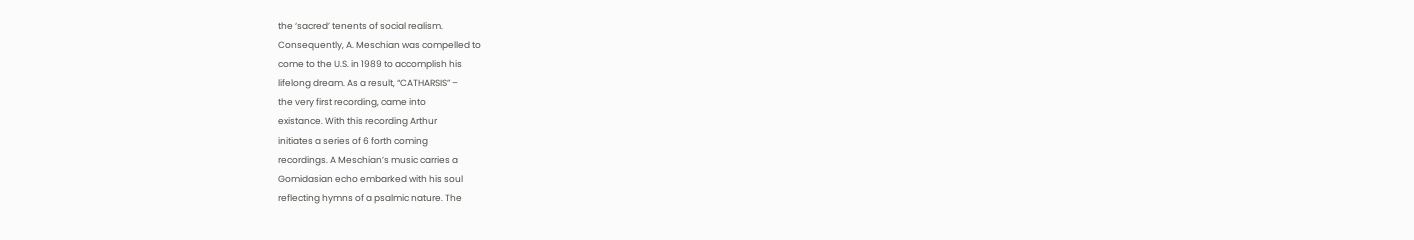the ‘sacred’ tenents of social realism.
Consequently, A. Meschian was compelled to
come to the U.S. in 1989 to accomplish his
lifelong dream. As a result, “CATHARSIS” –
the very first recording, came into
existance. With this recording Arthur
initiates a series of 6 forth coming
recordings. A Meschian’s music carries a
Gomidasian echo embarked with his soul
reflecting hymns of a psalmic nature. The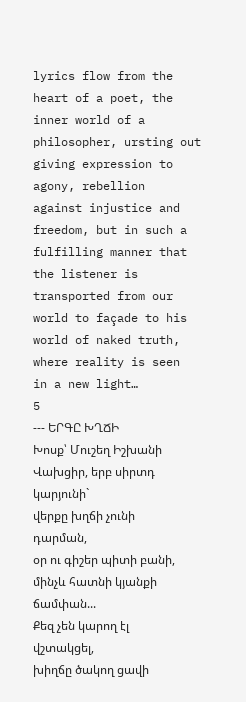lyrics flow from the heart of a poet, the
inner world of a philosopher, ursting out
giving expression to agony, rebellion
against injustice and freedom, but in such a
fulfilling manner that the listener is
transported from our world to façade to his
world of naked truth, where reality is seen
in a new light…
5
--- ԵՐԳԸ ԽՂՃԻ
Խոսք՝ Մուշեղ Իշխանի
Վախցիր, երբ սիրտդ կարյունի`
վերքը խղճի չունի դարման,
օր ու գիշեր պիտի բանի,
մինչև հատնի կյանքի ճամփան...
Քեզ չեն կարող էլ վշտակցել,
խիղճը ծակող ցավի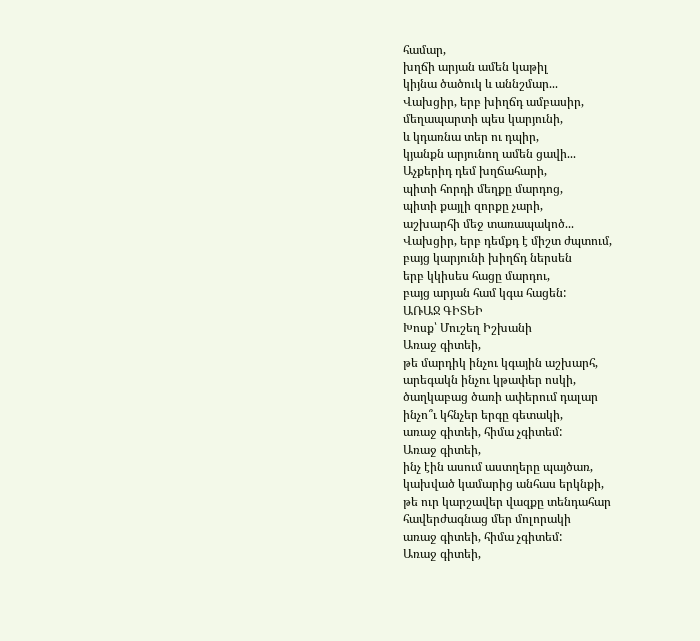համար,
խղճի արյան ամեն կաթիլ
կիյնա ծածուկ և աննշմար...
Վախցիր, երբ խիղճդ ամբասիր,
մեղապարտի պես կարյունի,
և կդառնա տեր ու դպիր,
կյանքն արյունող ամեն ցավի...
Աչքերիդ դեմ խղճահարի,
պիտի հորդի մեղքը մարդոց,
պիտի քայլի զորքը չարի,
աշխարհի մեջ տառապակոծ...
Վախցիր, երբ դեմքդ է միշտ ժպտում,
բայց կարյունի խիղճդ ներսեն
երբ կկիսես հացը մարդու,
բայց արյան համ կգա հացեն:
ԱՌԱՋ ԳԻՏԵԻ
Խոսք՝ Մուշեղ Իշխանի
Առաջ գիտեի,
թե մարդիկ ինչու կգային աշխարհ,
արեգակն ինչու կթափեր ոսկի,
ծաղկաբաց ծառի ափերում դալար
ինչո՞ւ կհնչեր երգը գետակի,
առաջ գիտեի, հիմա չգիտեմ:
Առաջ գիտեի,
ինչ էին ասում աստղերը պայծառ,
կախված կամարից անհաս երկնքի,
թե ուր կարշավեր վազքը տենդահար
հավերժագնաց մեր մոլորակի
առաջ գիտեի, հիմա չգիտեմ:
Առաջ գիտեի,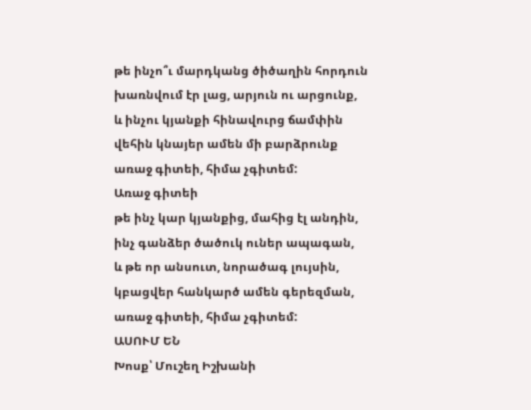թե ինչո՞ւ մարդկանց ծիծաղին հորդուն
խառնվում էր լաց, արյուն ու արցունք,
և ինչու կյանքի հինավուրց ճամփին
վեհին կնայեր ամեն մի բարձրունք
առաջ գիտեի, հիմա չգիտեմ:
Առաջ գիտեի
թե ինչ կար կյանքից, մահից էլ անդին,
ինչ գանձեր ծածուկ ուներ ապագան,
և թե որ անսուտ, նորածագ լույսին,
կբացվեր հանկարծ ամեն գերեզման,
առաջ գիտեի, հիմա չգիտեմ:
ԱՍՈՒՄ ԵՆ
Խոսք՝ Մուշեղ Իշխանի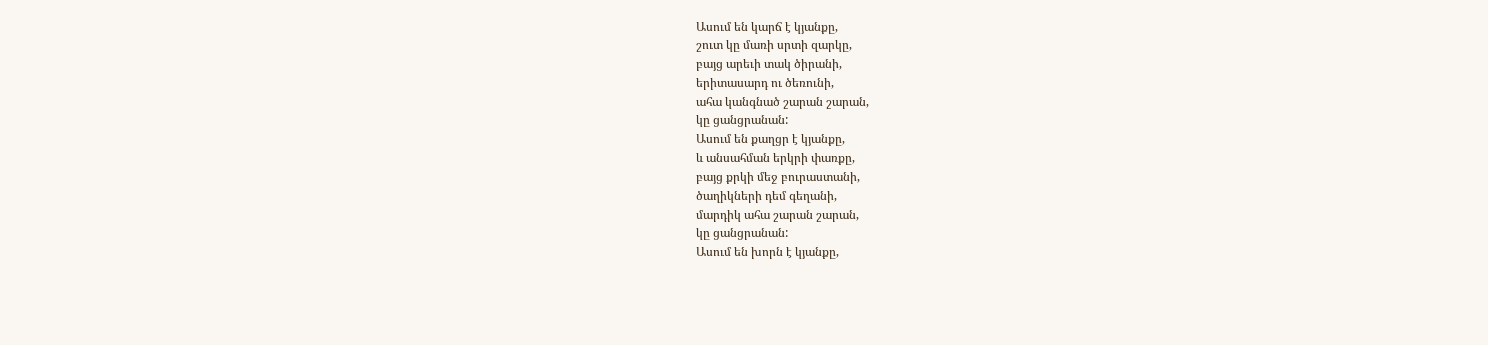Ասում են կարճ է կյանքը,
շուտ կը մառի սրտի զարկը,
բայց արեւի տակ ծիրանի,
երիտասարդ ու ծեռունի,
ահա կանգնած շարան շարան,
կը ցանցրանան:
Ասում են քաղցր է կյանքը,
և անսահման երկրի փառքը,
բայց քրկի մեջ բուրաստանի,
ծաղիկների դեմ գեղանի,
մարդիկ ահա շարան շարան,
կը ցանցրանան:
Ասում են խորն է կյանքը,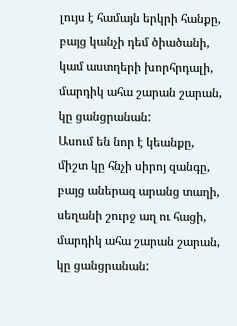լույս է համայն երկրի հանքը,
բայց կանչի դեմ ծիածանի,
կամ աստղերի խորհրդալի,
մարդիկ ահա շարան շարան,
կը ցանցրանան:
Ասում են նոր է կեանքը,
միշտ կը հնչի սիրոյ զանգը,
բայց աներազ արանց տաղի,
սեղանի շուրջ աղ ու հացի,
մարդիկ ահա շարան շարան,
կը ցանցրանան: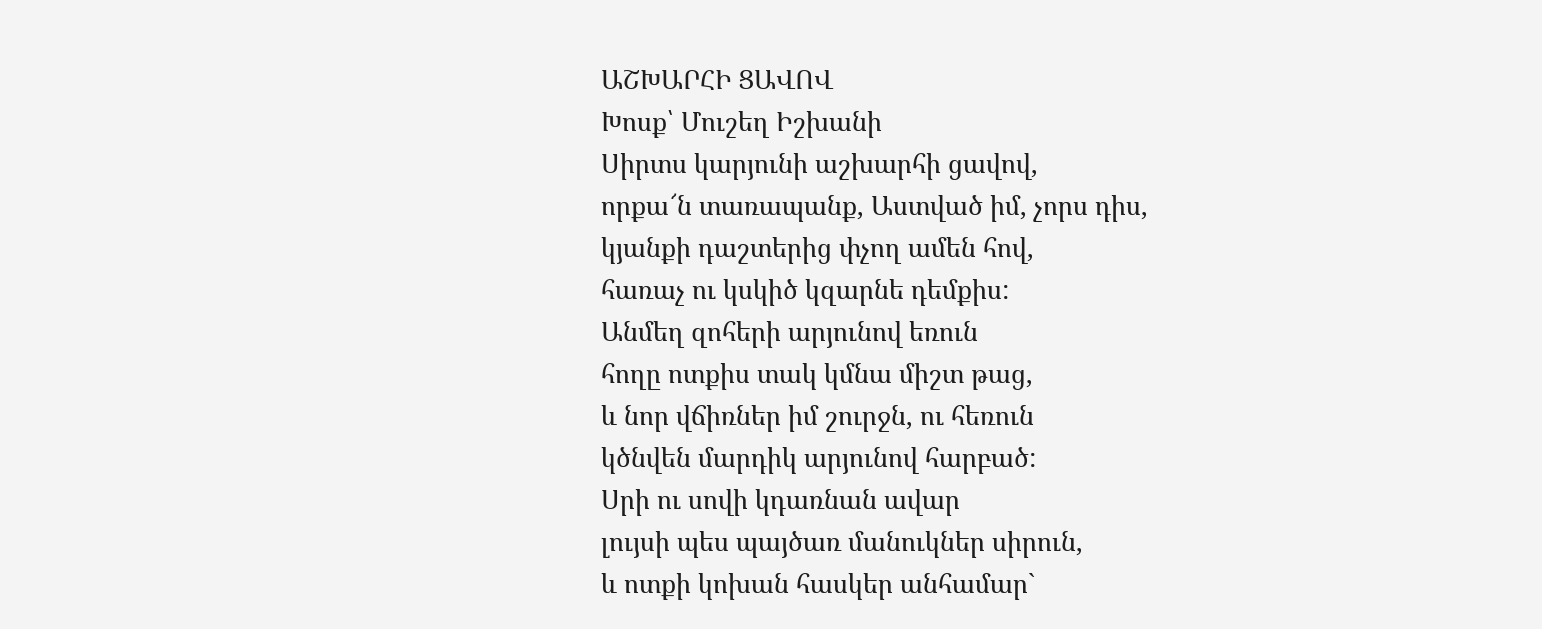ԱՇԽԱՐՀԻ ՑԱՎՈՎ
Խոսք՝ Մուշեղ Իշխանի
Սիրտս կարյունի աշխարհի ցավով,
որքա՜ն տառապանք, Աստված իմ, չորս դիս,
կյանքի դաշտերից փչող ամեն հով,
հառաչ ու կսկիծ կզարնե դեմքիս:
Անմեղ զոհերի արյունով եռուն
հողը ոտքիս տակ կմնա միշտ թաց,
և նոր վճիռներ իմ շուրջն, ու հեռուն
կծնվեն մարդիկ արյունով հարբած:
Սրի ու սովի կդառնան ավար
լույսի պես պայծառ մանուկներ սիրուն,
և ոտքի կոխան հասկեր անհամար`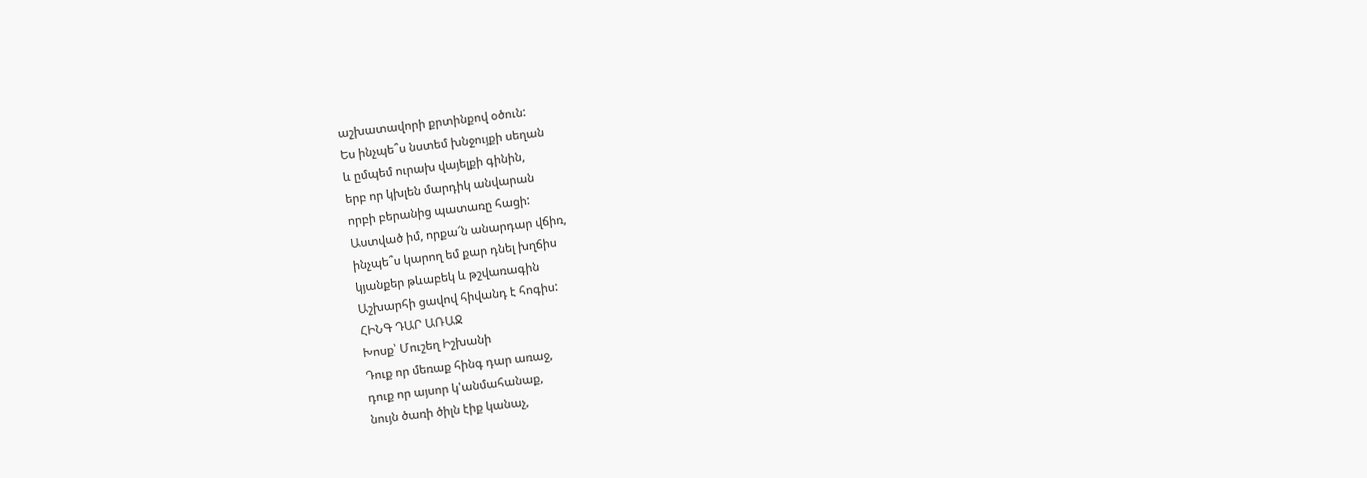աշխատավորի քրտինքով օծուն:
Ես ինչպե՞ս նստեմ խնջույքի սեղան
և ըմպեմ ուրախ վայելքի գինին,
երբ որ կխլեն մարդիկ անվարան
որբի բերանից պատառը հացի:
Աստված իմ, որքա՜ն անարդար վճիռ,
ինչպե՞ս կարող եմ քար դնել խղճիս
կյանքեր թևաբեկ և թշվառագին
Աշխարհի ցավով հիվանդ է հոգիս:
ՀԻՆԳ ԴԱՐ ԱՌԱՋ
Խոսք՝ Մուշեղ Իշխանի
Դուք որ մեռաք հինգ դար առաջ,
դուք որ այսոր կ'անմահանաք,
նույն ծառի ծիլն էիք կանաչ,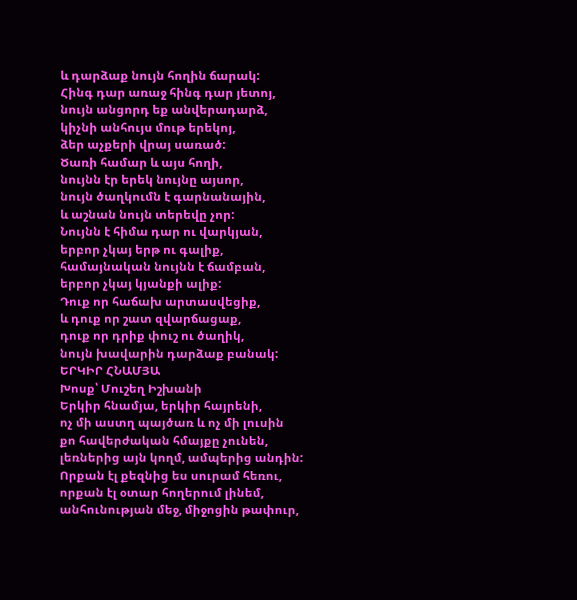և դարձաք նույն հողին ճարակ:
Հինգ դար առաջ հինգ դար յետոյ,
նույն անցորդ եք անվերադարձ,
կիչնի անհույս մութ երեկոյ,
ձեր աչքերի վրայ սառած:
Ծառի համար և այս հողի,
նույնն էր երեկ նույնը այսոր,
նույն ծաղկումն է գարնանային,
և աշնան նույն տերեվը չոր:
Նույնն է հիմա դար ու վարկյան,
երբոր չկայ երթ ու գալիք,
համայնական նույնն է ճամբան,
երբոր չկայ կյանքի ալիք:
Դուք որ հաճախ արտասվեցիք,
և դուք որ շատ զվարճացաք,
դուք որ դրիք փուշ ու ծաղիկ,
նույն խավարին դարձաք բանակ:
ԵՐԿԻՐ ՀՆԱՄՅԱ
Խոսք՝ Մուշեղ Իշխանի
Երկիր հնամյա, երկիր հայրենի,
ոչ մի աստղ պայծառ և ոչ մի լուսին
քո հավերժական հմայքը չունեն,
լեռներից այն կողմ, ամպերից անդին:
Որքան էլ քեզնից ես սուրամ հեռու,
որքան էլ օտար հողերում լինեմ,
անհունության մեջ, միջոցին թափուր,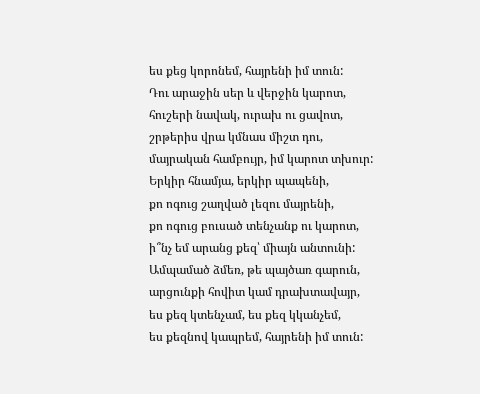ես քեց կորոնեմ, հայրենի իմ տուն:
Դու արաջին սեր և վերջին կարոտ,
հուշերի նավակ, ուրախ ու ցավոտ,
շրթերիս վրա կմնաս միշտ դու,
մայրական համբույր, իմ կարոտ տխուր:
Երկիր հնամյա, երկիր պապենի,
քո ոգուց շաղված լեզու մայրենի,
քո ոգուց բուսած տենչանք ու կարոտ,
ի՞նչ եմ արանց քեզ՝ միայն անտունի:
Ամպամած ձմեռ, թե պայծառ գարուն,
արցունքի հովիտ կամ դրախտավայր,
ես քեզ կտենչամ, ես քեզ կկանչեմ,
ես քեզնով կապրեմ, հայրենի իմ տուն: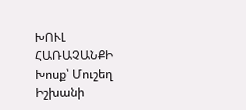ԽՈՒԼ ՀԱՌԱՉԱՆՔԻ
Խոսք՝ Մուշեղ Իշխանի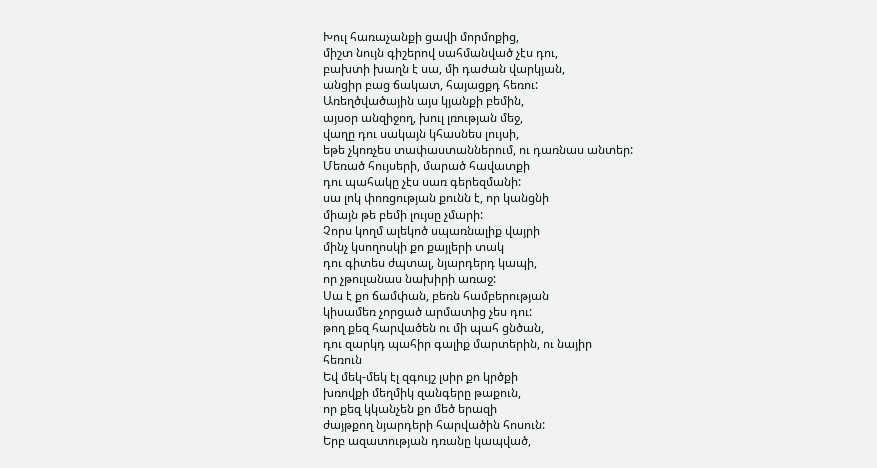Խուլ հառաչանքի ցավի մորմոքից,
միշտ նույն գիշերով սահմանված չէս դու,
բախտի խաղն է սա, մի դաժան վարկյան,
անցիր բաց ճակատ, հայացքդ հեռու:
Առեղծվածային այս կյանքի բեմին,
այսօր անզիջող, խուլ լռության մեջ,
վաղը դու սակայն կհասնես լույսի,
եթե չկոռչես տափաստաններում, ու դառնաս անտեր:
Մեռած հույսերի, մարած հավատքի
դու պահակը չէս սառ գերեզմանի:
սա լոկ փոռցության քունն է, որ կանցնի
միայն թե բեմի լույսը չմարի:
Չորս կողմ ալեկոծ սպառնալիք վայրի
մինչ կսողոսկի քո քայլերի տակ
դու գիտես ժպտալ, նյարդերդ կապի,
որ չթուլանաս նախիրի առաջ:
Սա է քո ճամփան, բեռն համբերության
կիսամեռ չորցած արմատից չես դու:
թող քեզ հարվածեն ու մի պահ ցնծան,
դու զարկդ պահիր գալիք մարտերին, ու նայիր
հեռուն
Եվ մեկ-մեկ էլ զգույշ լսիր քո կրծքի
խռովքի մեղմիկ զանգերը թաքուն,
որ քեզ կկանչեն քո մեծ երազի
ժայթքող նյարդերի հարվածին հոսուն:
Երբ ազատության դռանը կապված,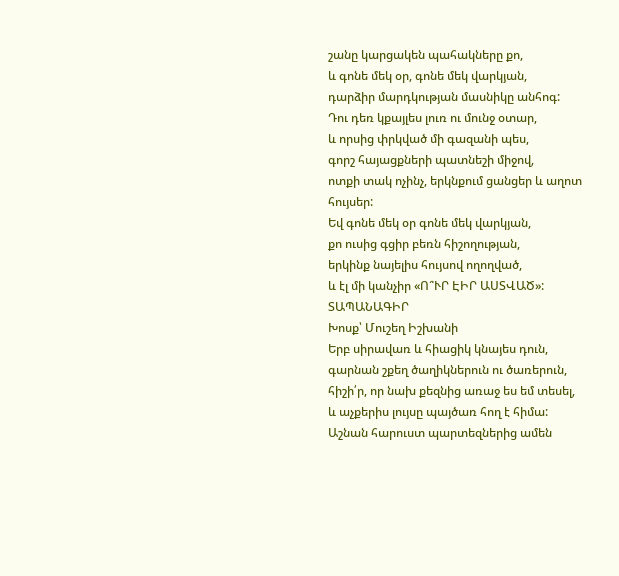շանը կարցակեն պահակները քո,
և գոնե մեկ օր, գոնե մեկ վարկյան,
դարձիր մարդկության մասնիկը անհոգ:
Դու դեռ կքայլես լուռ ու մունջ օտար,
և որսից փրկված մի գազանի պես,
գորշ հայացքների պատնեշի միջով,
ոտքի տակ ոչինչ, երկնքում ցանցեր և աղոտ
հույսեր:
Եվ գոնե մեկ օր գոնե մեկ վարկյան,
քո ուսից գցիր բեռն հիշողության,
երկինք նայելիս հույսով ողողված,
և էլ մի կանչիր «Ո՞ՒՐ ԷԻՐ ԱՍՏՎԱԾ»:
ՏԱՊԱՆԱԳԻՐ
Խոսք՝ Մուշեղ Իշխանի
Երբ սիրավառ և հիացիկ կնայես դուն,
գարնան շքեղ ծաղիկներուն ու ծառերուն,
հիշի՛ր, որ նախ քեզնից առաջ ես եմ տեսել,
և աչքերիս լույսը պայծառ հող է հիմա:
Աշնան հարուստ պարտեզներից ամեն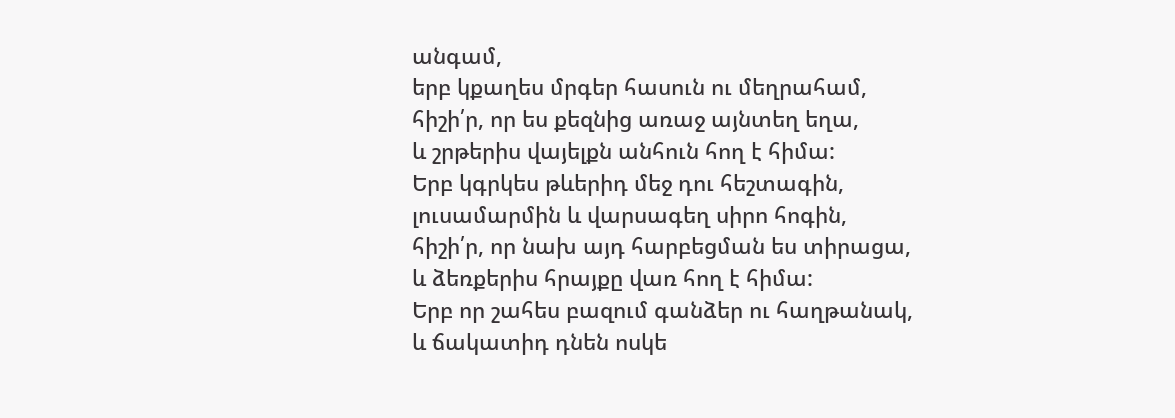անգամ,
երբ կքաղես մրգեր հասուն ու մեղրահամ,
հիշի՛ր, որ ես քեզնից առաջ այնտեղ եղա,
և շրթերիս վայելքն անհուն հող է հիմա:
Երբ կգրկես թևերիդ մեջ դու հեշտագին,
լուսամարմին և վարսագեղ սիրո հոգին,
հիշի՛ր, որ նախ այդ հարբեցման ես տիրացա,
և ձեռքերիս հրայքը վառ հող է հիմա:
Երբ որ շահես բազում գանձեր ու հաղթանակ,
և ճակատիդ դնեն ոսկե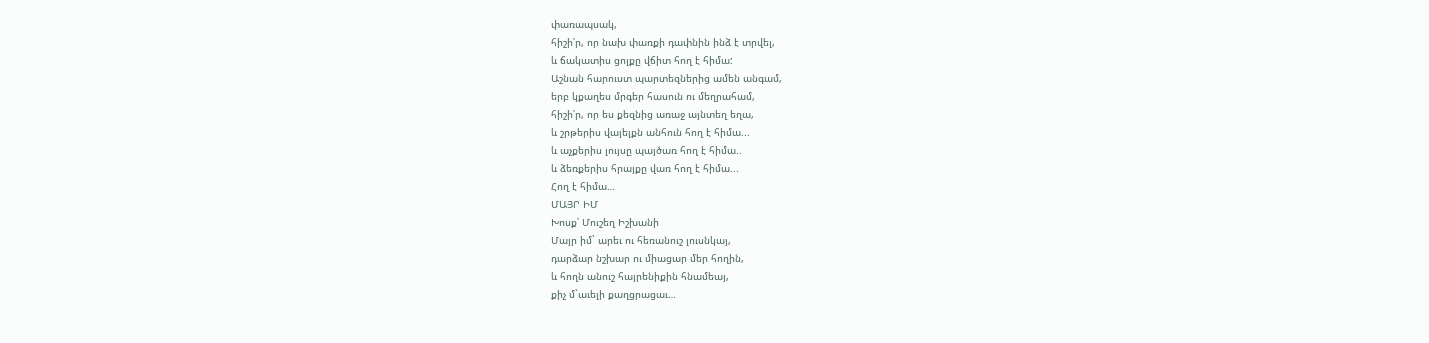փառապսակ,
հիշի՛ր, որ նախ փառքի դափնին ինձ է տրվել,
և ճակատիս ցոլքը վճիտ հող է հիմա:
Աշնան հարուստ պարտեզներից ամեն անգամ,
երբ կքաղես մրգեր հասուն ու մեղրահամ,
հիշի՛ր, որ ես քեզնից առաջ այնտեղ եղա,
և շրթերիս վայելքն անհուն հող է հիմա...
և աչքերիս լույսը պայծառ հող է հիմա..
և ձեռքերիս հրայքը վառ հող է հիմա...
Հող է հիմա…
ՄԱՅՐ ԻՄ
Խոսք՝ Մուշեղ Իշխանի
Մայր իմ` արեւ ու հեռանուշ լուսնկայ,
դարձար նշխար ու միացար մեր հողին,
և հողն անուշ հայրենիքին հնամեայ,
քիչ մ`աւելի քաղցրացաւ…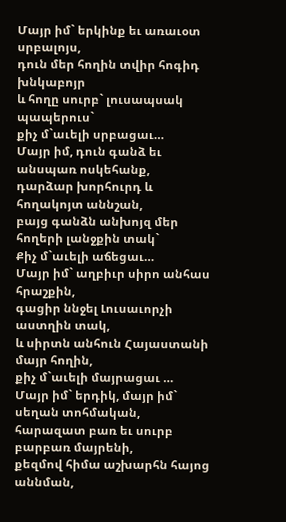Մայր իմ` երկինք եւ առաւօտ սրբալոյս,
դուն մեր հողին տվիր հոգիդ խնկաբոյր
և հողը սուրբ` լուսապսակ պապերուս`
քիչ մ`աւելի սրբացաւ…
Մայր իմ, դուն գանձ եւ անսպառ ոսկեհանք,
դարձար խորհուրդ և հողակոյտ աննշան,
բայց գանձն անխոյզ մեր հողերի լանջքին տակ`
Քիչ մ`աւելի աճեցաւ…
Մայր իմ` աղբիւր սիրո անհաս հրաշքին,
գացիր ննջել Լուսաւորչի աստղին տակ,
և սիրտն անհուն Հայաստանի մայր հողին,
քիչ մ`աւելի մայրացաւ …
Մայր իմ` երդիկ, մայր իմ` սեղան տոհմական,
հարազատ բառ եւ սուրբ բարբառ մայրենի,
քեզմով հիմա աշխարհն հայոց աննման,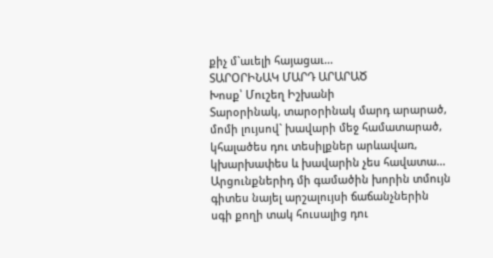քիչ մ`աւելի հայացաւ…
ՏԱՐՕՐԻՆԱԿ ՄԱՐԴ ԱՐԱՐԱԾ
Խոսք՝ Մուշեղ Իշխանի
Տարօրինակ, տարօրինակ մարդ արարած,
մոմի լույսով` խավարի մեջ համատարած,
կհալածես դու տեսիլքներ արևավառ,
կխարխափես և խավարին չես հավատա...
Արցունքներիդ մի գամածին խորին տմույն
գիտես նայել արշալույսի ճաճանչներին
սգի քողի տակ հուսալից դու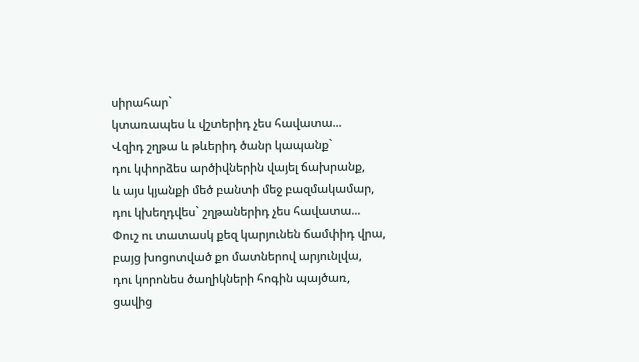սիրահար`
կտառապես և վշտերիդ չես հավատա...
Վզիդ շղթա և թևերիդ ծանր կապանք`
դու կփորձես արծիվներին վայել ճախրանք,
և այս կյանքի մեծ բանտի մեջ բազմակամար,
դու կխեղդվես` շղթաներիդ չես հավատա...
Փուշ ու տատասկ քեզ կարյունեն ճամփիդ վրա,
բայց խոցոտված քո մատներով արյունլվա,
դու կորոնես ծաղիկների հոգին պայծառ,
ցավից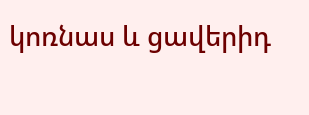կոռնաս և ցավերիդ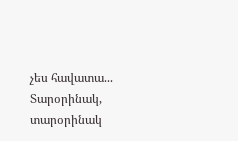չես հավատա...
Տարօրինակ, տարօրինակ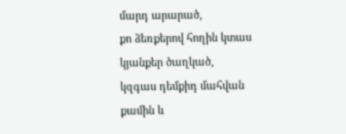մարդ արարած,
քո ձեռքերով հողին կտաս կյանքեր ծաղկած,
կզգաս դեմքիդ մահվան քամին և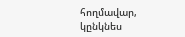հողմավար,
կընկնես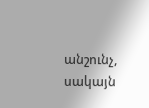անշունչ, սակայն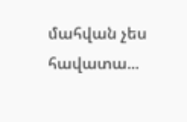մահվան չես հավատա...